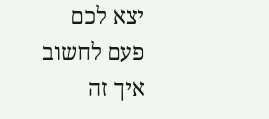יצא לכם פעם לחשוב איך זה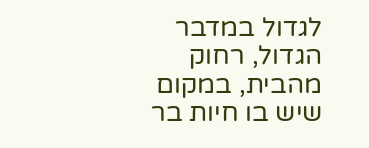לגדול במדבר הגדול, רחוק מהבית, במקום שיש בו חיות בר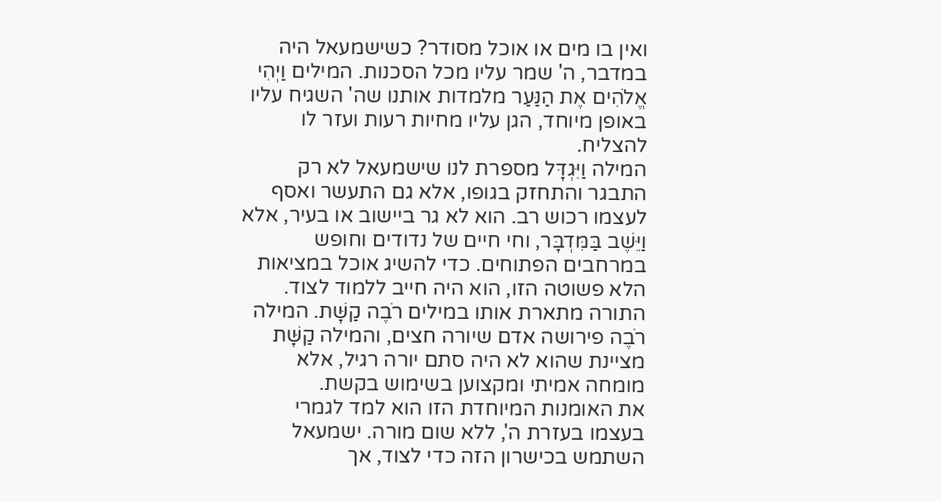ואין בו מים או אוכל מסודר? כשישמעאל היה במדבר, ה' שמר עליו מכל הסכנות. המילים וַיְהִי אֱלֹהִים אֶת הַנַּעַר מלמדות אותנו שה' השגיח עליו באופן מיוחד, הגן עליו מחיות רעות ועזר לו להצליח.
המילה וַיִּגְדָּל מספרת לנו שישמעאל לא רק התבגר והתחזק בגופו, אלא גם התעשר ואסף לעצמו רכוש רב. הוא לא גר ביישוב או בעיר, אלא וַיֵּשֶׁב בַּמִּדְבָּר, וחי חיים של נדודים וחופש במרחבים הפתוחים. כדי להשיג אוכל במציאות הלא פשוטה הזו, הוא היה חייב ללמוד לצוד. התורה מתארת אותו במילים רֹבֶה קַשָּׁת. המילה רֹבֶה פירושה אדם שיורה חצים, והמילה קַשָּׁת מציינת שהוא לא היה סתם יורה רגיל, אלא מומחה אמיתי ומקצוען בשימוש בקשת.
את האומנות המיוחדת הזו הוא למד לגמרי בעצמו בעזרת ה', ללא שום מורה. ישמעאל השתמש בכישרון הזה כדי לצוד, אך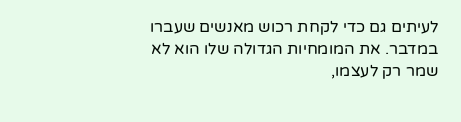לעיתים גם כדי לקחת רכוש מאנשים שעברו במדבר. את המומחיות הגדולה שלו הוא לא שמר רק לעצמו,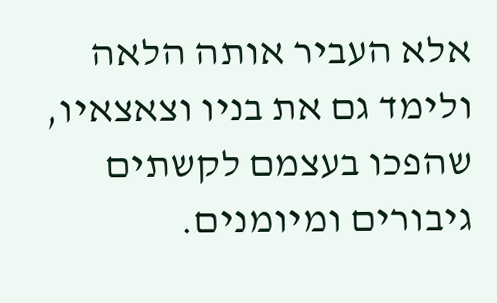אלא העביר אותה הלאה ולימד גם את בניו וצאצאיו, שהפכו בעצמם לקשתים גיבורים ומיומנים.